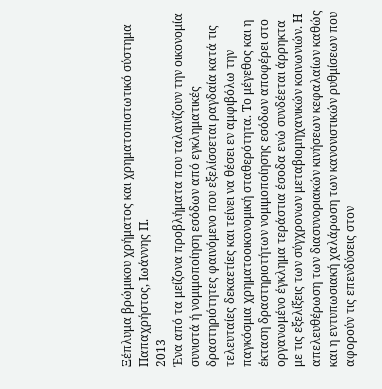Ξέπλυμα βρώμικου χρήματος και χρηματοπιστωτικό σύστημα
Παπαχρήστος, Ιωάννης Π.
2013
Ένα από τα μείζονα προβλήματα που ταλανίζουν την οικονομία συνιστά ή νομιμοποίηση εσόδων από εγκληματικές δραστηριότητες φαινόμενο που εξελίσσεται ραγδαία κατά τις τελευταίες δεκαετίες και τείνει να θέσει εν αμφιβόλω την παγκόσμια χρηματοοικονομική σταθερότητα. Το μέγεθος και η έκταση δραστηριοτήτων νομιμοποίησης εσόδων αποφέρει στο οργανωμένο έγκλημα τεράστια έσοδα ενώ συνδέεται άρρηκτα με τις εξελίξεις των σύγχρονων μεταβιομηχανικών κοινωνιών. Η απελευθέρωση των διασυνοριακών κινήσεων κεφαλαίων καθώς και η εντυπωσιακή χαλάρωση των κανονιστικών ρυθμίσεων που αφορούν τις επενδύσεις στον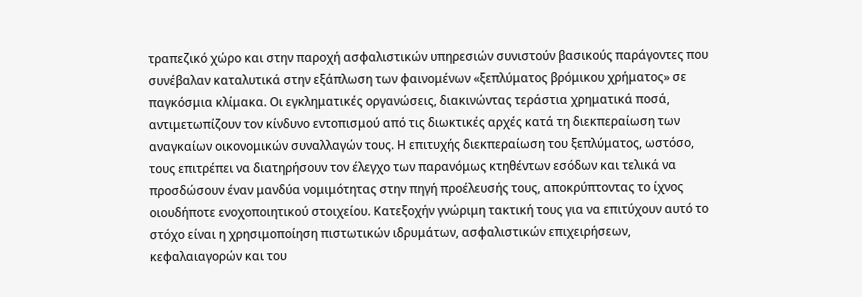τραπεζικό χώρο και στην παροχή ασφαλιστικών υπηρεσιών συνιστούν βασικούς παράγοντες που συνέβαλαν καταλυτικά στην εξάπλωση των φαινομένων «ξεπλύματος βρόμικου χρήματος» σε παγκόσμια κλίμακα. Οι εγκληματικές οργανώσεις, διακινώντας τεράστια χρηματικά ποσά, αντιμετωπίζουν τον κίνδυνο εντοπισμού από τις διωκτικές αρχές κατά τη διεκπεραίωση των αναγκαίων οικονομικών συναλλαγών τους. Η επιτυχής διεκπεραίωση του ξεπλύματος, ωστόσο, τους επιτρέπει να διατηρήσουν τον έλεγχο των παρανόμως κτηθέντων εσόδων και τελικά να προσδώσουν έναν μανδύα νομιμότητας στην πηγή προέλευσής τους, αποκρύπτοντας το ίχνος οιουδήποτε ενοχοποιητικού στοιχείου. Κατεξοχήν γνώριμη τακτική τους για να επιτύχουν αυτό το στόχο είναι η χρησιμοποίηση πιστωτικών ιδρυμάτων, ασφαλιστικών επιχειρήσεων, κεφαλαιαγορών και του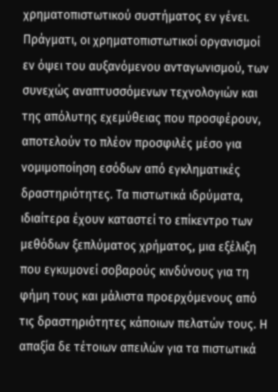χρηματοπιστωτικού συστήματος εν γένει. Πράγματι, οι χρηματοπιστωτικοί οργανισμοί εν όψει του αυξανόμενου ανταγωνισμού, των συνεχώς αναπτυσσόμενων τεχνολογιών και της απόλυτης εχεμύθειας που προσφέρουν, αποτελούν το πλέον προσφιλές μέσο για νομιμοποίηση εσόδων από εγκληματικές δραστηριότητες. Τα πιστωτικά ιδρύματα, ιδιαίτερα έχουν καταστεί το επίκεντρο των μεθόδων ξεπλύματος χρήματος, μια εξέλιξη που εγκυμονεί σοβαρούς κινδύνους για τη φήμη τους και μάλιστα προερχόμενους από τις δραστηριότητες κάποιων πελατών τους. Η απαξία δε τέτοιων απειλών για τα πιστωτικά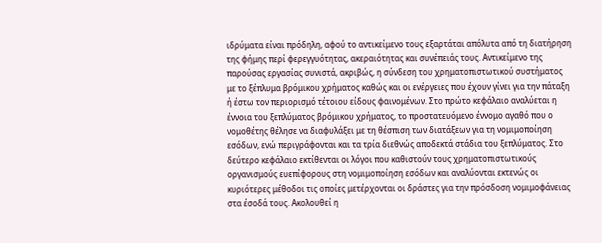ιδρύματα είναι πρόδηλη, αφού το αντικείμενο τους εξαρτάται απόλυτα από τη διατήρηση της φήμης περί φερεγγυότητας, ακεραιότητας και συνέπειάς τους. Αντικείμενο της παρούσας εργασίας συνιστά, ακριβώς, η σύνδεση του χρηματοπιστωτικού συστήματος με το ξέπλυμα βρόμικου χρήματος καθώς και οι ενέργειες που έχουν γίνει για την πάταξη ή έστω τον περιορισμό τέτοιου είδους φαινομένων. Στο πρώτο κεφάλαιο αναλύεται η έννοια του ξεπλύματος βρόμικου χρήματος, το προστατευόμενο έννομο αγαθό που ο νομοθέτης θέλησε να διαφυλάξει με τη θέσπιση των διατάξεων για τη νομιμοποίηση εσόδων, ενώ περιγράφονται και τα τρία διεθνώς αποδεκτά στάδια του ξεπλύματος. Στο δεύτερο κεφάλαιο εκτίθενται οι λόγοι που καθιστούν τους χρηματοπιστωτικούς οργανισμούς ευεπίφορους στη νομιμοποίηση εσόδων και αναλύονται εκτενώς οι κυριότερες μέθοδοι τις οποίες μετέρχονται οι δράστες για την πρόσδοση νομιμοφάνειας στα έσοδά τους. Ακολουθεί η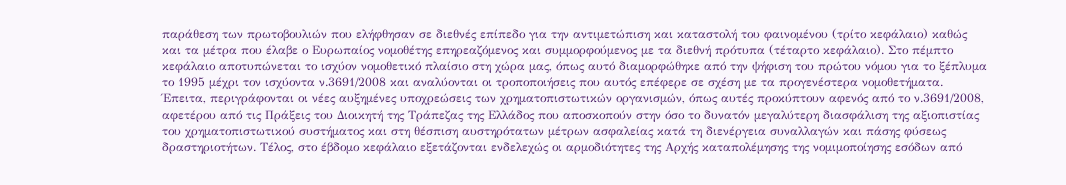παράθεση των πρωτοβουλιών που ελήφθησαν σε διεθνές επίπεδο για την αντιμετώπιση και καταστολή του φαινομένου (τρίτο κεφάλαιο) καθώς και τα μέτρα που έλαβε ο Ευρωπαίος νομοθέτης επηρεαζόμενος και συμμορφούμενος με τα διεθνή πρότυπα (τέταρτο κεφάλαιο). Στο πέμπτο κεφάλαιο αποτυπώνεται το ισχύον νομοθετικό πλαίσιο στη χώρα μας, όπως αυτό διαμορφώθηκε από την ψήφιση του πρώτου νόμου για το ξέπλυμα το 1995 μέχρι τον ισχύοντα ν.3691/2008 και αναλύονται οι τροποποιήσεις που αυτός επέφερε σε σχέση με τα προγενέστερα νομοθετήματα. Έπειτα, περιγράφονται οι νέες αυξημένες υποχρεώσεις των χρηματοπιστωτικών οργανισμών, όπως αυτές προκύπτουν αφενός από το ν.3691/2008, αφετέρου από τις Πράξεις του Διοικητή της Τράπεζας της Ελλάδος που αποσκοπούν στην όσο το δυνατόν μεγαλύτερη διασφάλιση της αξιοπιστίας του χρηματοπιστωτικού συστήματος και στη θέσπιση αυστηρότατων μέτρων ασφαλείας κατά τη διενέργεια συναλλαγών και πάσης φύσεως δραστηριοτήτων. Τέλος, στο έβδομο κεφάλαιο εξετάζονται ενδελεχώς οι αρμοδιότητες της Αρχής καταπολέμησης της νομιμοποίησης εσόδων από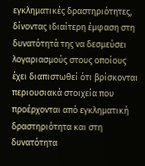εγκληματικές δραστηριότητες, δίνοντας ιδιαίτερη έμφαση στη δυνατότητά της να δεσμεύσει λογαριασμούς στους οποίους έχει διαπιστωθεί ότι βρίσκονται περιουσιακά στοιχεία που προέρχονται από εγκληματική δραστηριότητα και στη δυνατότητα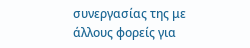συνεργασίας της με άλλους φορείς για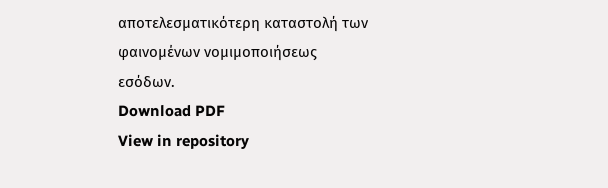αποτελεσματικότερη καταστολή των φαινομένων νομιμοποιήσεως εσόδων.
Download PDF
View in repository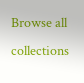Browse all collections